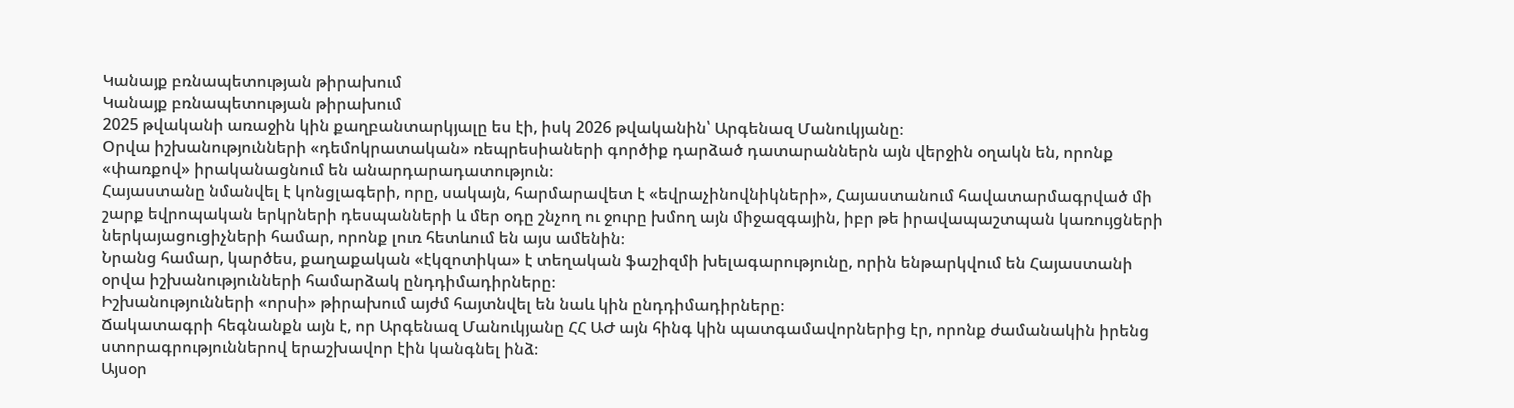Կանայք բռնապետության թիրախում
Կանայք բռնապետության թիրախում
2025 թվականի առաջին կին քաղբանտարկյալը ես էի, իսկ 2026 թվականին՝ Արգենազ Մանուկյանը։
Օրվա իշխանությունների «դեմոկրատական» ռեպրեսիաների գործիք դարձած դատարաններն այն վերջին օղակն են, որոնք «փառքով» իրականացնում են անարդարադատություն։
Հայաստանը նմանվել է կոնցլագերի, որը, սակայն, հարմարավետ է «եվրաչինովնիկների», Հայաստանում հավատարմագրված մի շարք եվրոպական երկրների դեսպանների և մեր օդը շնչող ու ջուրը խմող այն միջազգային, իբր թե իրավապաշտպան կառույցների ներկայացուցիչների համար, որոնք լուռ հետևում են այս ամենին։
Նրանց համար, կարծես, քաղաքական «էկզոտիկա» է տեղական ֆաշիզմի խելագարությունը, որին ենթարկվում են Հայաստանի օրվա իշխանությունների համարձակ ընդդիմադիրները։
Իշխանությունների «որսի» թիրախում այժմ հայտնվել են նաև կին ընդդիմադիրները։
Ճակատագրի հեգնանքն այն է, որ Արգենազ Մանուկյանը ՀՀ ԱԺ այն հինգ կին պատգամավորներից էր, որոնք ժամանակին իրենց ստորագրություններով երաշխավոր էին կանգնել ինձ։
Այսօր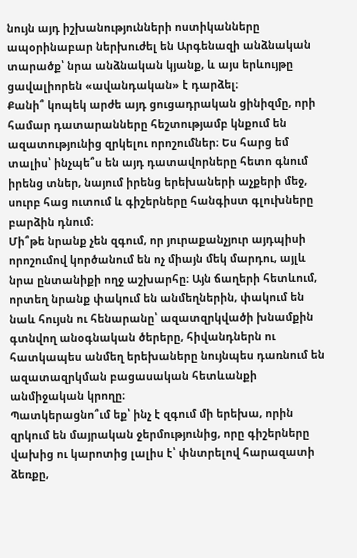նույն այդ իշխանությունների ոստիկանները ապօրինաբար ներխուժել են Արգենազի անձնական տարածք՝ նրա անձնական կյանք, և այս երևույթը ցավալիորեն «ավանդական» է դարձել։
Քանի՞ կոպեկ արժե այդ ցուցադրական ցինիզմը, որի համար դատարանները հեշտությամբ կնքում են ազատությունից զրկելու որոշումներ։ Ես հարց եմ տալիս՝ ինչպե՞ս են այդ դատավորները հետո գնում իրենց տներ, նայում իրենց երեխաների աչքերի մեջ, սուրբ հաց ուտում և գիշերները հանգիստ գլուխները բարձին դնում։
Մի՞թե նրանք չեն զգում, որ յուրաքանչյուր այդպիսի որոշումով կործանում են ոչ միայն մեկ մարդու, այլև նրա ընտանիքի ողջ աշխարհը։ Այն ճաղերի հետևում, որտեղ նրանք փակում են անմեղներին, փակում են նաև հույսն ու հենարանը՝ ազատզրկվածի խնամքին գտնվող անօգնական ծերերը, հիվանդներն ու հատկապես անմեղ երեխաները նույնպես դառնում են ազատազրկման բացասական հետևանքի անմիջական կրողը։
Պատկերացնո՞ւմ եք՝ ինչ է զգում մի երեխա, որին զրկում են մայրական ջերմությունից, որը գիշերները վախից ու կարոտից լալիս է՝ փնտրելով հարազատի ձեռքը,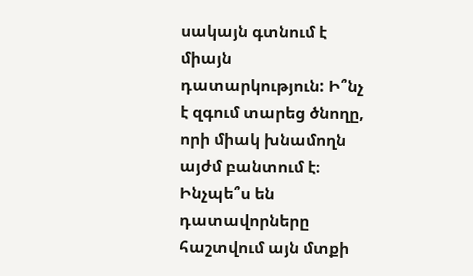սակայն գտնում է միայն դատարկություն: Ի՞նչ է զգում տարեց ծնողը, որի միակ խնամողն այժմ բանտում է։ Ինչպե՞ս են դատավորները հաշտվում այն մտքի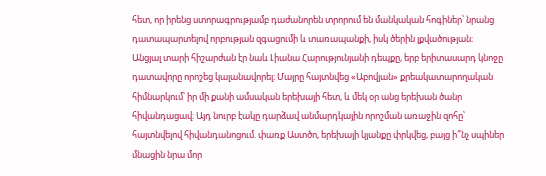հետ, որ իրենց ստորագրությամբ դաժանորեն տրորում են մանկական հոգիներ՝ նրանց դատապարտելով որբության զգացումի և տառապանքի, իսկ ծերին լքվածության։
Անցյալ տարի հիշարժան էր նաև Լիանա Հարությունյանի դեպքը, երբ երիտասարդ կնոջը դատավորը որոշեց կալանավորել։ Մայրը հայտնվեց «Աբովյան» քրեակատարողական հիմնարկում՝ իր մի քանի ամսական երեխայի հետ, և մեկ օր անց երեխան ծանր հիվանդացավ։ Այդ նուրբ էակը դարձավ անմարդկային որոշման առաջին զոհը՝ հայտնվելով հիվանդանոցում. փառք Աստծո, երեխայի կյանքը փրկվեց, բայց ի՞նչ սպիներ մնացին նրա մոր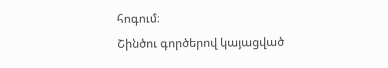հոգում։
Շինծու գործերով կայացված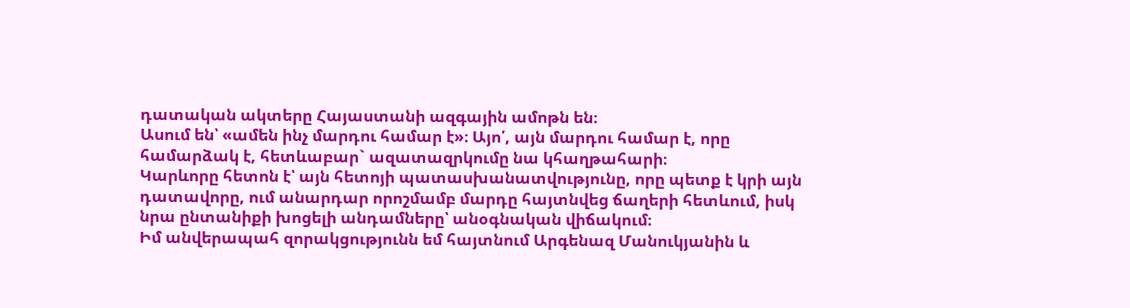դատական ակտերը Հայաստանի ազգային ամոթն են։
Ասում են՝ «ամեն ինչ մարդու համար է»։ Այո՛, այն մարդու համար է, որը համարձակ է, հետևաբար` ազատազրկումը նա կհաղթահարի։
Կարևորը հետոն է՝ այն հետոյի պատասխանատվությունը, որը պետք է կրի այն դատավորը, ում անարդար որոշմամբ մարդը հայտնվեց ճաղերի հետևում, իսկ նրա ընտանիքի խոցելի անդամները՝ անօգնական վիճակում։
Իմ անվերապահ զորակցությունն եմ հայտնում Արգենազ Մանուկյանին և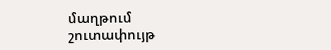մաղթում շուտափույթ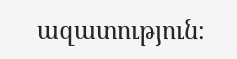ազատություն։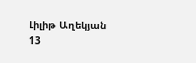Լիլիթ Աղեկյան
13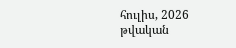հուլիս, 2026 թվական